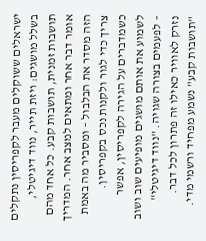ישראלים ששוקלים מעבר לקפריסין נתקלים בשלל מושגים: ויזת תייר, נווד דיגיטלי, תושבות זמנית, תושבות קבע. כל אחד מהם אומר דבר אחר ומתאים למצב אחר. המדריך הזה מסדר את הבלבול – ומסביר מה באמת צריך כדי לגור ולקנות נכס בקפריסין.
כשמדברים על הגירה לקפריסין, אפשר לשמוע את אותם מושגים מופיעים שוב ושוב – לפעמים בצורה שגויה. "נווד דיגיטלי" נזרק לאוויר כאילו זה פתרון לכל דבר. "תושבות קבע" נשמע מפחיד ורשמי מדי.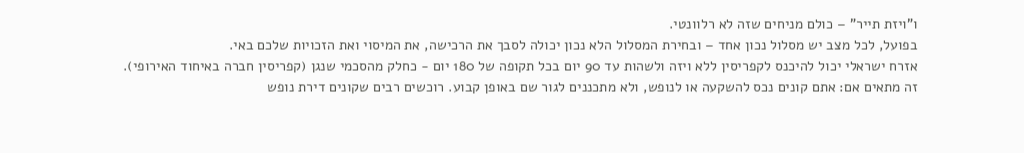ו"ויזת תייר" – כולם מניחים שזה לא רלוונטי.
בפועל, לכל מצב יש מסלול נכון אחד – ובחירת המסלול הלא נכון יכולה לסבך את הרכישה, את המיסוי ואת הזכויות שלכם באי.
אזרח ישראלי יכול להיכנס לקפריסין ללא ויזה ולשהות עד 90 יום בכל תקופה של 180 יום - כחלק מהסכמי שנגן (קפריסין חברה באיחוד האירופי).
זה מתאים אם: אתם קונים נכס להשקעה או לנופש, ולא מתכננים לגור שם באופן קבוע. רוכשים רבים שקונים דירת נופש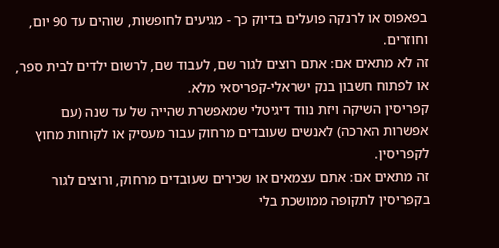בפאפוס או לרנקה פועלים בדיוק כך - מגיעים לחופשות, שוהים עד 90 יום, וחוזרים.
זה לא מתאים אם: אתם רוצים לגור שם, לעבוד שם, לרשום ילדים לבית ספר, או לפתוח חשבון בנק ישראלי-קפריסאי מלא.
קפריסין השיקה ויזת נווד דיגיטלי שמאפשרת שהייה של עד שנה (עם אפשרות הארכה) לאנשים שעובדים מרחוק עבור מעסיק או לקוחות מחוץ לקפריסין.
זה מתאים אם: אתם עצמאים או שכירים שעובדים מרחוק, ורוצים לגור בקפריסין לתקופה ממושכת בלי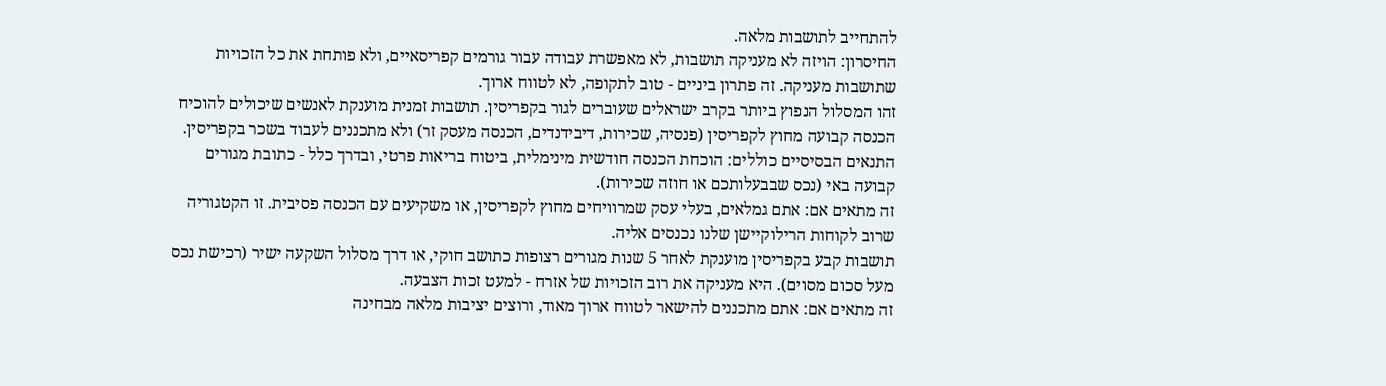להתחייב לתושבות מלאה.
החיסרון: הויזה לא מעניקה תושבות, לא מאפשרת עבודה עבור גורמים קפריסאיים, ולא פותחת את כל הזכויות שתושבות מעניקה. זה פתרון ביניים - טוב לתקופה, לא לטווח ארוך.
זהו המסלול הנפוץ ביותר בקרב ישראלים שעוברים לגור בקפריסין. תושבות זמנית מוענקת לאנשים שיכולים להוכיח הכנסה קבועה מחוץ לקפריסין (פנסיה, שכירות, דיבידנדים, הכנסה מעסק זר) ולא מתכננים לעבוד בשכר בקפריסין.
התנאים הבסיסיים כוללים: הוכחת הכנסה חודשית מינימלית, ביטוח בריאות פרטי, ובדרך כלל - כתובת מגורים קבועה באי (נכס שבבעלותכם או חוזה שכירות).
זה מתאים אם: אתם גמלאים, בעלי עסק שמרוויחים מחוץ לקפריסין, או משקיעים עם הכנסה פסיבית. זו הקטגוריה שרוב לקוחות הרילוקיישן שלנו נכנסים אליה.
תושבות קבע בקפריסין מוענקת לאחר 5 שנות מגורים רצופות כתושב חוקי, או דרך מסלול השקעה ישיר (רכישת נכס מעל סכום מסוים). היא מעניקה את רוב הזכויות של אזרח - למעט זכות הצבעה.
זה מתאים אם: אתם מתכננים להישאר לטווח ארוך מאוד, ורוצים יציבות מלאה מבחינה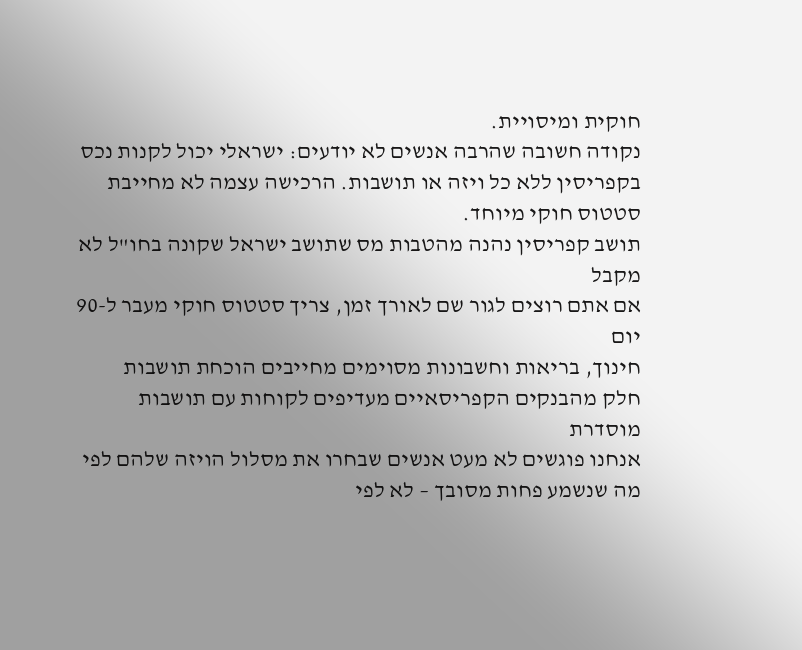חוקית ומיסויית.
נקודה חשובה שהרבה אנשים לא יודעים: ישראלי יכול לקנות נכס בקפריסין ללא כל ויזה או תושבות. הרכישה עצמה לא מחייבת סטטוס חוקי מיוחד.
תושב קפריסין נהנה מהטבות מס שתושב ישראל שקונה בחו"ל לא מקבל
אם אתם רוצים לגור שם לאורך זמן, צריך סטטוס חוקי מעבר ל-90 יום
חינוך, בריאות וחשבונות מסוימים מחייבים הוכחת תושבות
חלק מהבנקים הקפריסאיים מעדיפים לקוחות עם תושבות מוסדרת
אנחנו פוגשים לא מעט אנשים שבחרו את מסלול הויזה שלהם לפי מה שנשמע פחות מסובך – לא לפי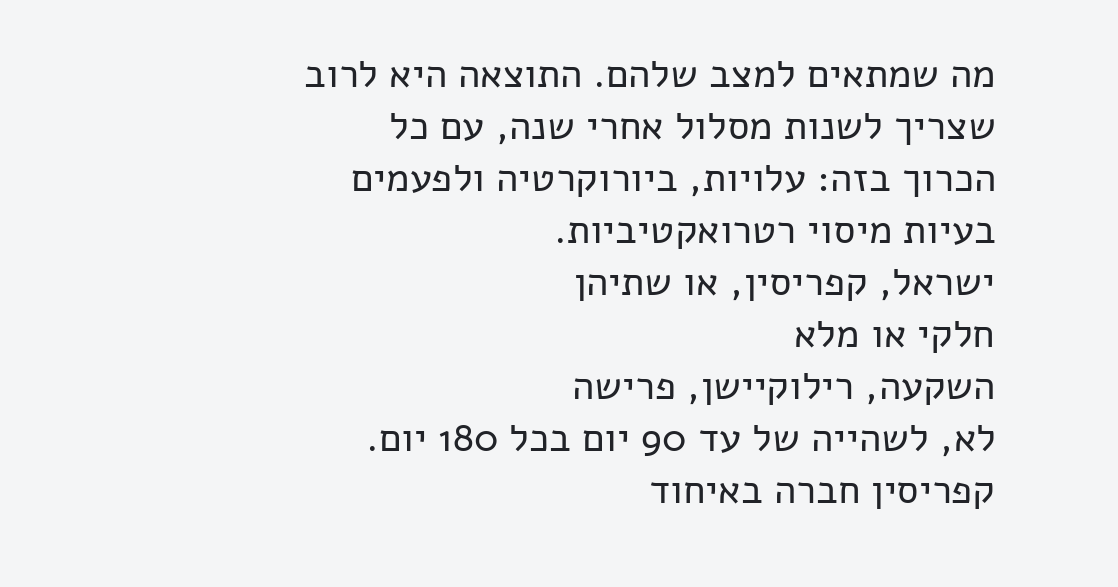מה שמתאים למצב שלהם. התוצאה היא לרוב שצריך לשנות מסלול אחרי שנה, עם כל הכרוך בזה: עלויות, ביורוקרטיה ולפעמים בעיות מיסוי רטרואקטיביות.
ישראל, קפריסין, או שתיהן
חלקי או מלא
השקעה, רילוקיישן, פרישה
לא, לשהייה של עד 90 יום בכל 180 יום. קפריסין חברה באיחוד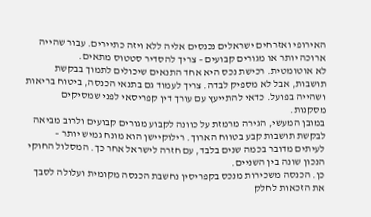האירופי ואזרחים ישראלים נכנסים אליה ללא ויזה כתיירים. עבור שהייה ארוכה יותר או מגורים קבועים – צריך להסדיר סטטוס מתאים.
לא אוטומטית. רכישת נכס היא אחד התנאים שיכולים לתמוך בבקשת תושבות, אבל לא מספיק לבדה. צריך לעמוד גם בתנאי הכנסה, ביטוח בריאות ושהייה בפועל. כדאי להתייעץ עם עורך דין קפריסאי לפני שמסיקים מסקנות.
במובן המעשי, הגירה מרמזת על כוונה לקבוע מגורים קבועים ולרוב מביאה לבקשת תושבות קבע בטווח הארוך. רילוקיישן הוא מונח גמיש יותר – לעיתים מדובר בכמה שנים בלבד, עם חזרה לישראל אחר כך. המסלול החוקי הנכון שונה בין השניים.
כן. הכנסה משכירות מנכס בקפריסין נחשבת הכנסה מקומית ועלולה לסבך את הזכאות לחלק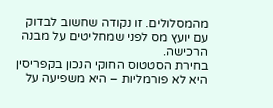מהמסלולים. זו נקודה שחשוב לבדוק עם יועץ מס לפני שמחליטים על מבנה הרכישה.
בחירת הסטטוס החוקי הנכון בקפריסין היא לא פורמליות – היא משפיעה על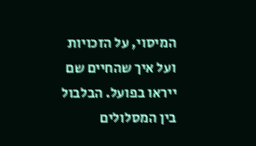המיסוי, על הזכויות ועל איך שהחיים שם ייראו בפועל. הבלבול בין המסלולים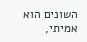השונים הוא אמיתי,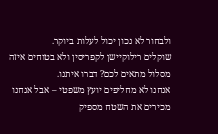ולבחור לא נכון יכול לעלות ביוקר.
שוקלים רילוקיישן לקפריסין ולא בטוחים איזה מסלול מתאים לכם? דברו איתנו.
אנחנו לא מחליפים יועץ משפטי – אבל אנחנו מכירים את השטח מספיק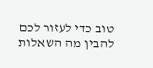טוב כדי לעזור לכם להבין מה השאלות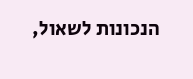הנכונות לשאול,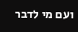ועם מי לדבר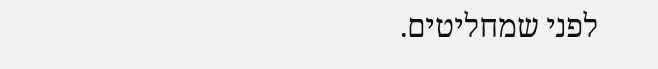לפני שמחליטים.